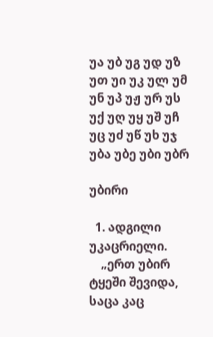უა უბ უგ უდ უზ უთ უი უკ ულ უმ უნ უპ უჟ ურ უს უქ უღ უყ უშ უჩ უც უძ უწ უხ უჯ
უბა უბე უბი უბრ

უბირი

  1. ადგილი უკაცრიელი.
    „ერთ უბირ ტყეში შევიდა, საცა კაც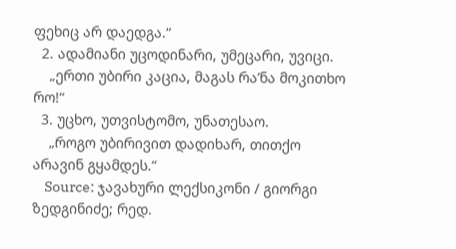ფეხიც არ დაედგა.“
  2. ადამიანი უცოდინარი, უმეცარი, უვიცი.
    „ერთი უბირი კაცია, მაგას რა’ნა მოკითხო რო!“
  3. უცხო, უთვისტომო, უნათესაო.
    „როგო უბირივით დადიხარ, თითქო არავინ გყამდეს.“
    Source: ჯავახური ლექსიკონი / გიორგი ზედგინიძე; რედ.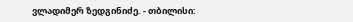ვლადიმერ ზედგინიძე. - თბილისი: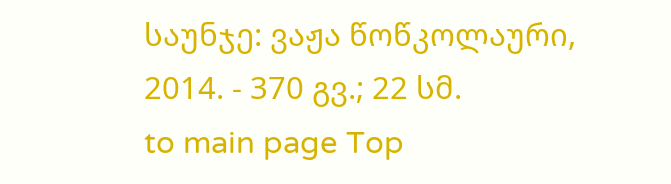საუნჯე: ვაჟა წოწკოლაური, 2014. - 370 გვ.; 22 სმ.
to main page Top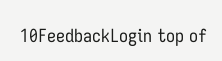10FeedbackLogin top of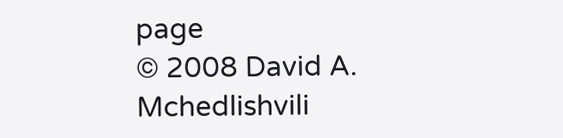page
© 2008 David A. Mchedlishvili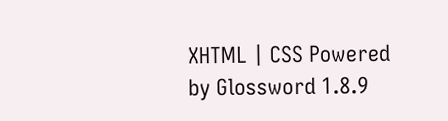XHTML | CSS Powered by Glossword 1.8.9